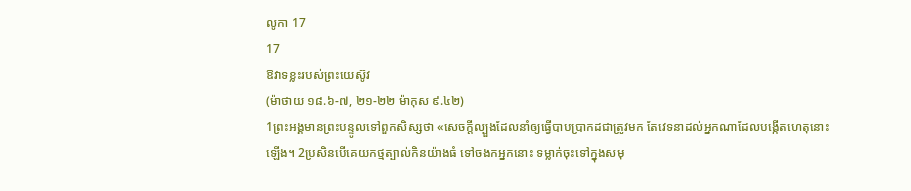លូកា 17
17
ឱវាទខ្លះរបស់ព្រះយេស៊ូវ
(ម៉ាថាយ ១៨.៦-៧, ២១-២២ ម៉ាកុស ៩.៤២)
1ព្រះអង្គមានព្រះបន្ទូលទៅពួកសិស្សថា «សេចក្តីល្បួងដែលនាំឲ្យធ្វើបាបប្រាកដជាត្រូវមក តែវេទនាដល់អ្នកណាដែលបង្កើតហេតុនោះឡើង។ 2ប្រសិនបើគេយកថ្មត្បាល់កិនយ៉ាងធំ ទៅចងកអ្នកនោះ ទម្លាក់ចុះទៅក្នុងសមុ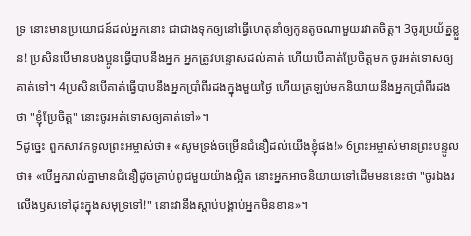ទ្រ នោះមានប្រយោជន៍ដល់អ្នកនោះ ជាជាងទុកឲ្យនៅធ្វើហេតុនាំឲ្យកូនតូចណាមួយរវាតចិត្ត។ 3ចូរប្រយ័ត្នខ្លួន! ប្រសិនបើមានបងប្អូនធ្វើបាបនឹងអ្នក អ្នកត្រូវបន្ទោសដល់គាត់ ហើយបើគាត់ប្រែចិត្តមក ចូរអត់ទោសឲ្យគាត់ទៅ។ 4ប្រសិនបើគាត់ធ្វើបាបនឹងអ្នកប្រាំពីរដងក្នុងមួយថ្ងៃ ហើយត្រឡប់មកនិយាយនឹងអ្នកប្រាំពីរដងថា "ខ្ញុំប្រែចិត្ត" នោះចូរអត់ទោសឲ្យគាត់ទៅ»។
5ដូច្នេះ ពួកសាវកទូលព្រះអម្ចាស់ថា៖ «សូមទ្រង់ចម្រើនជំនឿដល់យើងខ្ញុំផង!» 6ព្រះអម្ចាស់មានព្រះបន្ទូលថា៖ «បើអ្នករាល់គ្នាមានជំនឿដូចគ្រាប់ពូជមួយយ៉ាងល្អិត នោះអ្នកអាចនិយាយទៅដើមមននេះថា "ចូរឯងរលើងឫសទៅដុះក្នុងសមុទ្រទៅ!" នោះវានឹងស្តាប់បង្គាប់អ្នកមិនខាន»។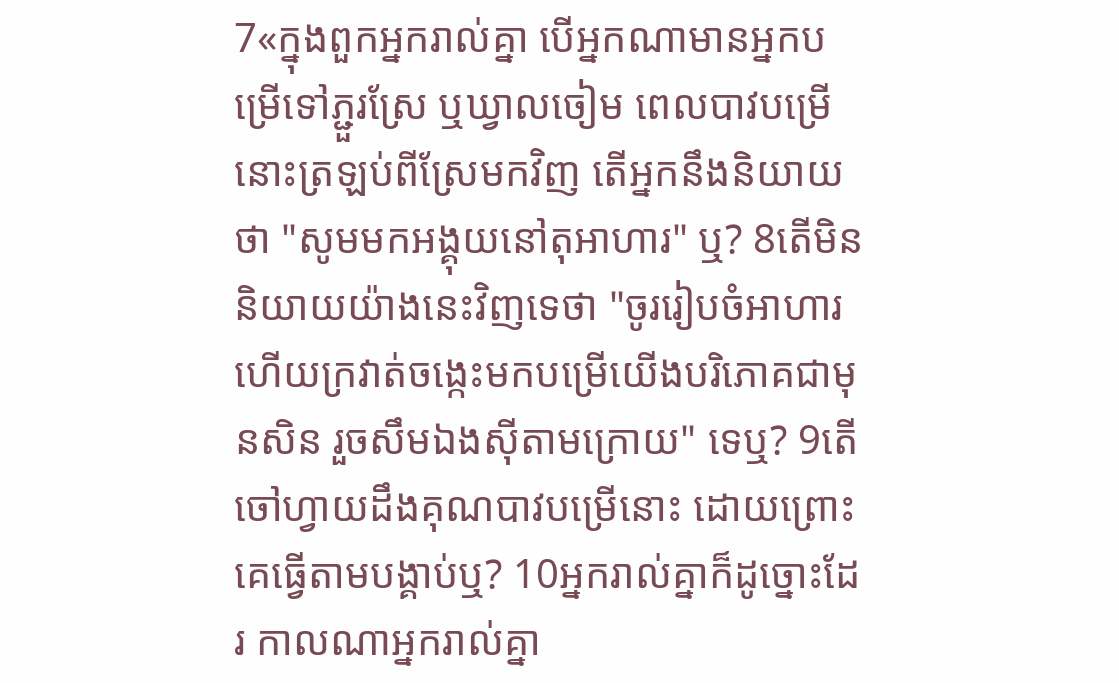7«ក្នុងពួកអ្នករាល់គ្នា បើអ្នកណាមានអ្នកបម្រើទៅភ្ជួរស្រែ ឬឃ្វាលចៀម ពេលបាវបម្រើនោះត្រឡប់ពីស្រែមកវិញ តើអ្នកនឹងនិយាយថា "សូមមកអង្គុយនៅតុអាហារ" ឬ? 8តើមិននិយាយយ៉ាងនេះវិញទេថា "ចូររៀបចំអាហារ ហើយក្រវាត់ចង្កេះមកបម្រើយើងបរិភោគជាមុនសិន រួចសឹមឯងស៊ីតាមក្រោយ" ទេឬ? 9តើចៅហ្វាយដឹងគុណបាវបម្រើនោះ ដោយព្រោះគេធ្វើតាមបង្គាប់ឬ? 10អ្នករាល់គ្នាក៏ដូច្នោះដែរ កាលណាអ្នករាល់គ្នា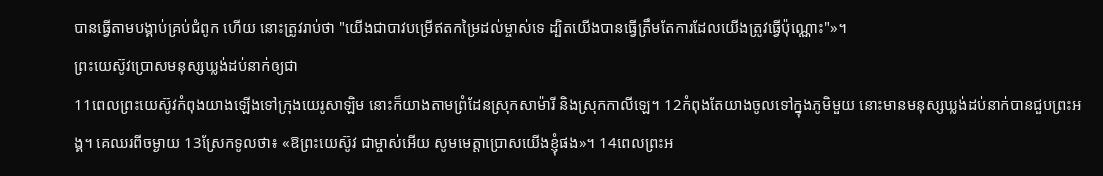បានធ្វើតាមបង្គាប់គ្រប់ជំពូក ហើយ នោះត្រូវរាប់ថា "យើងជាបាវបម្រើឥតកម្រៃដល់ម្ចាស់ទេ ដ្បិតយើងបានធ្វើត្រឹមតែការដែលយើងត្រូវធ្វើប៉ុណ្ណោះ"»។
ព្រះយេស៊ូវប្រោសមនុស្សឃ្លង់ដប់នាក់ឲ្យជា
11ពេលព្រះយេស៊ូវកំពុងយាងឡើងទៅក្រុងយេរូសាឡិម នោះក៏យាងតាមព្រំដែនស្រុកសាម៉ារី និងស្រុកកាលីឡេ។ 12កំពុងតែយាងចូលទៅក្នុងភូមិមួយ នោះមានមនុស្សឃ្លង់ដប់នាក់បានជួបព្រះអង្គ។ គេឈរពីចម្ងាយ 13ស្រែកទូលថា៖ «ឱព្រះយេស៊ូវ ជាម្ចាស់អើយ សូមមេត្តាប្រោសយើងខ្ញុំផង»។ 14ពេលព្រះអ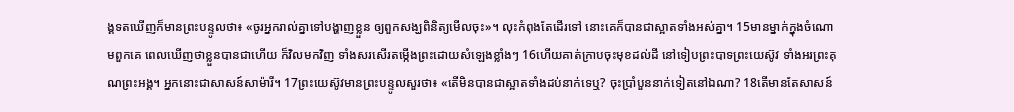ង្គទតឃើញក៏មានព្រះបន្ទូលថា៖ «ចូរអ្នករាល់គ្នាទៅបង្ហាញខ្លួន ឲ្យពួកសង្ឃពិនិត្យមើលចុះ»។ លុះកំពុងតែដើរទៅ នោះគេក៏បានជាស្អាតទាំងអស់គ្នា។ 15មានម្នាក់ក្នុងចំណោមពួកគេ ពេលឃើញថាខ្លួនបានជាហើយ ក៏វិលមកវិញ ទាំងសរសើរតម្កើងព្រះដោយសំឡេងខ្លាំងៗ 16ហើយគាត់ក្រាបចុះមុខដល់ដី នៅទៀបព្រះបាទព្រះយេស៊ូវ ទាំងអរព្រះគុណព្រះអង្គ។ អ្នកនោះជាសាសន៍សាម៉ារី។ 17ព្រះយេស៊ូវមានព្រះបន្ទូលសួរថា៖ «តើមិនបានជាស្អាតទាំងដប់នាក់ទេឬ? ចុះប្រាំបួននាក់ទៀតនៅឯណា? 18តើមានតែសាសន៍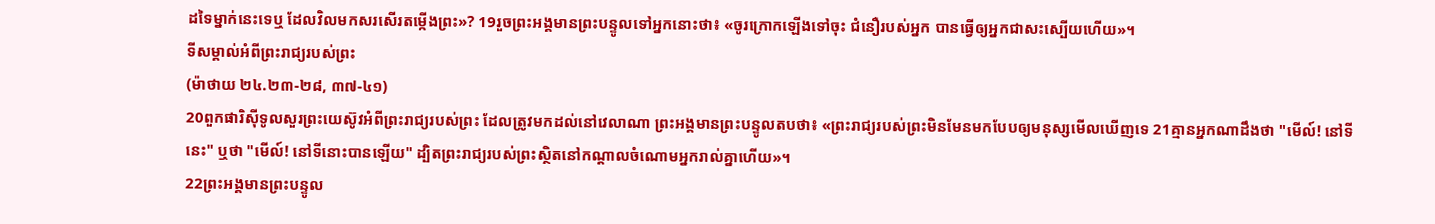ដទៃម្នាក់នេះទេឬ ដែលវិលមកសរសើរតម្កើងព្រះ»? 19រួចព្រះអង្គមានព្រះបន្ទូលទៅអ្នកនោះថា៖ «ចូរក្រោកឡើងទៅចុះ ជំនឿរបស់អ្នក បានធ្វើឲ្យអ្នកជាសះស្បើយហើយ»។
ទីសម្គាល់អំពីព្រះរាជ្យរបស់ព្រះ
(ម៉ាថាយ ២៤.២៣-២៨, ៣៧-៤១)
20ពួកផារិស៊ីទូលសួរព្រះយេស៊ូវអំពីព្រះរាជ្យរបស់ព្រះ ដែលត្រូវមកដល់នៅវេលាណា ព្រះអង្គមានព្រះបន្ទូលតបថា៖ «ព្រះរាជ្យរបស់ព្រះមិនមែនមកបែបឲ្យមនុស្សមើលឃើញទេ 21គ្មានអ្នកណាដឹងថា "មើល៍! នៅទីនេះ" ឬថា "មើល៍! នៅទីនោះបានឡើយ" ដ្បិតព្រះរាជ្យរបស់ព្រះស្ថិតនៅកណ្តាលចំណោមអ្នករាល់គ្នាហើយ»។
22ព្រះអង្គមានព្រះបន្ទូល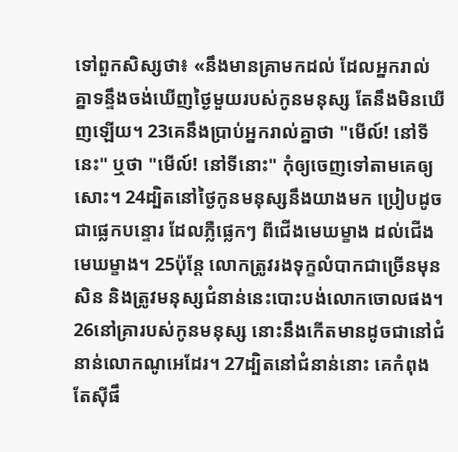ទៅពួកសិស្សថា៖ «នឹងមានគ្រាមកដល់ ដែលអ្នករាល់គ្នាទន្ទឹងចង់ឃើញថ្ងៃមួយរបស់កូនមនុស្ស តែនឹងមិនឃើញឡើយ។ 23គេនឹងប្រាប់អ្នករាល់គ្នាថា "មើល៍! នៅទីនេះ" ឬថា "មើល៍! នៅទីនោះ" កុំឲ្យចេញទៅតាមគេឲ្យសោះ។ 24ដ្បិតនៅថ្ងៃកូនមនុស្សនឹងយាងមក ប្រៀបដូចជាផ្លេកបន្ទោរ ដែលភ្លឺផ្លេកៗ ពីជើងមេឃម្ខាង ដល់ជើងមេឃម្ខាង។ 25ប៉ុន្តែ លោកត្រូវរងទុក្ខលំបាកជាច្រើនមុនសិន និងត្រូវមនុស្សជំនាន់នេះបោះបង់លោកចោលផង។ 26នៅគ្រារបស់កូនមនុស្ស នោះនឹងកើតមានដូចជានៅជំនាន់លោកណូអេដែរ។ 27ដ្បិតនៅជំនាន់នោះ គេកំពុងតែស៊ីផឹ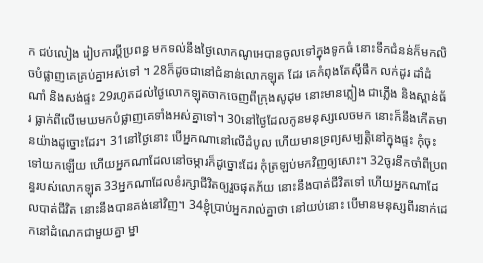ក ជប់លៀង រៀបការប្តីប្រពន្ធ មកទល់នឹងថ្ងៃលោកណូអេបានចូលទៅក្នុងទូកធំ នោះទឹកជំនន់ក៏មកលិចបំផ្លាញគេគ្រប់គ្នាអស់ទៅ ។ 28ក៏ដូចជានៅជំនាន់លោកឡុត ដែរ គេកំពុងតែស៊ីផឹក លក់ដូរ ដាំដំណាំ និងសង់ផ្ទះ 29រហូតដល់ថ្ងៃលោកឡុតចាកចេញពីក្រុងសូដុម នោះមានភ្លៀង ជាភ្លើង និងស្ពាន់ធ័រ ធ្លាក់ពីលើមេឃមកបំផ្លាញគេទាំងអស់គ្នាទៅ។ 30នៅថ្ងៃដែលកូនមនុស្សលេចមក នោះក៏នឹងកើតមានយ៉ាងដូច្នោះដែរ។ 31នៅថ្ងៃនោះ បើអ្នកណានៅលើដំបូល ហើយមានទ្រព្យសម្បត្តិនៅក្នុងផ្ទះ កុំចុះទៅយកឡើយ ហើយអ្នកណាដែលនៅចម្ការក៏ដូច្នោះដែរ កុំត្រឡប់មកវិញឲ្យសោះ។ 32ចូរនឹកចាំពីប្រពន្ធរបស់លោកឡុត 33អ្នកណាដែលខំរក្សាជីវិតឲ្យរួចផុតភ័យ នោះនឹងបាត់ជីវិតទៅ ហើយអ្នកណាដែលបាត់ជីវិត នោះនឹងបានគង់នៅវិញ។ 34ខ្ញុំប្រាប់អ្នករាល់គ្នាថា នៅយប់នោះ បើមានមនុស្សពីរនាក់ដេកនៅដំណេកជាមួយគ្នា ម្នា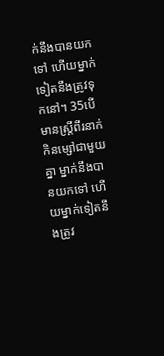ក់នឹងបានយកទៅ ហើយម្នាក់ទៀតនឹងត្រូវទុកនៅ។ 35បើមានស្ត្រីពីរនាក់ កិនម្សៅជាមួយគ្នា ម្នាក់នឹងបានយកទៅ ហើយម្នាក់ទៀតនឹងត្រូវ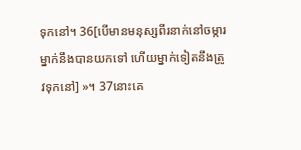ទុកនៅ។ 36[បើមានមនុស្សពីរនាក់នៅចម្ការ ម្នាក់នឹងបានយកទៅ ហើយម្នាក់ទៀតនឹងត្រូវទុកនៅ] »។ 37នោះគេ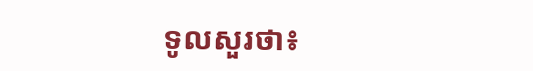ទូលសួរថា៖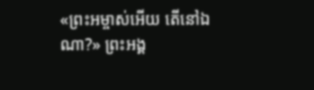«ព្រះអម្ចាស់អើយ តើនៅឯណា?» ព្រះអង្គ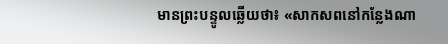មានព្រះបន្ទូលឆ្លើយថា៖ «សាកសពនៅកន្លែងណា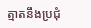ត្មាតនឹងប្រជុំ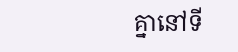គ្នានៅទី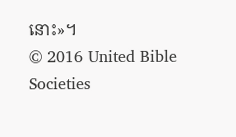នោះ»។
© 2016 United Bible Societies